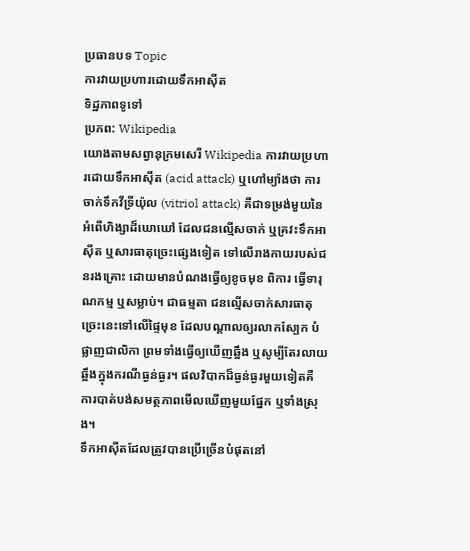ប្រធានបទ Topic
ការវាយប្រហារដោយទឹកអាស៊ីត
ទិដ្ឋភាពទូទៅ
ប្រភព: Wikipedia
យោងតាមសព្វានុក្រមសេរី Wikipedia ការវាយប្រហារដោយទឹកអាស៊ីត (acid attack) ឬហៅម្យ៉ាងថា ការចាក់ទឹកវីទ្រីយ៉ុល (vitriol attack) គឺជាទម្រង់មួយនៃអំពើហិង្សាដ៏ឃោឃៅ ដែលជនល្មើសចាក់ ឬគ្រវះទឹកអាស៊ីត ឬសារធាតុច្រេះផ្សេងទៀត ទៅលើរាងកាយរបស់ជនរងគ្រោះ ដោយមានបំណងធ្វើឲ្យខូចមុខ ពិការ ធ្វើទារុណកម្ម ឬសម្លាប់។ ជាធម្មតា ជនល្មើសចាក់សារធាតុច្រេះនេះទៅលើផ្ទៃមុខ ដែលបណ្ដាលឲ្យរលាកស្បែក បំផ្លាញជាលិកា ព្រមទាំងធ្វើឲ្យឃើញឆ្អឹង ឬសូម្បីតែរលាយឆ្អឹងក្នុងករណីធ្ងន់ធ្ងរ។ ផលវិបាកដ៏ធ្ងន់ធ្ងរមួយទៀតគឺ ការបាត់បង់សមត្ថភាពមើលឃើញមួយផ្នែក ឬទាំងស្រុង។
ទឹកអាស៊ីតដែលត្រូវបានប្រើច្រើនបំផុតនៅ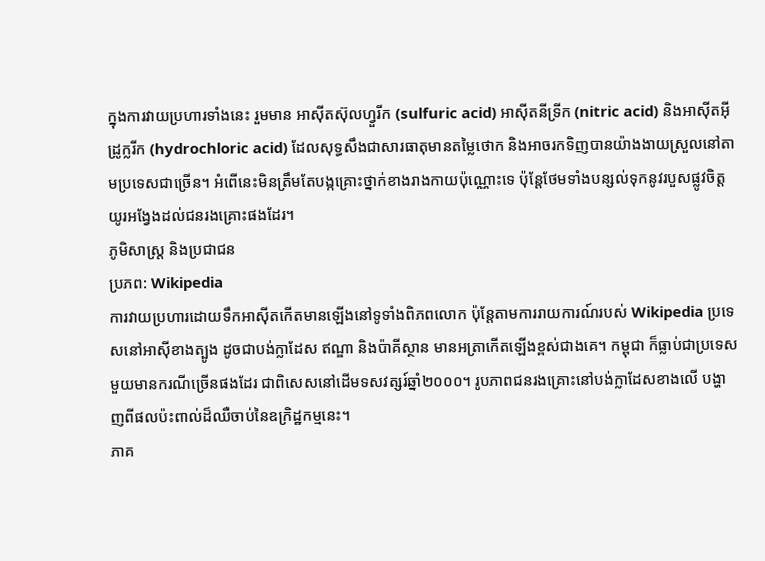ក្នុងការវាយប្រហារទាំងនេះ រួមមាន អាស៊ីតស៊ុលហ្វួរីក (sulfuric acid) អាស៊ីតនីទ្រីក (nitric acid) និងអាស៊ីតអ៊ីដ្រូក្លរីក (hydrochloric acid) ដែលសុទ្ធសឹងជាសារធាតុមានតម្លៃថោក និងអាចរកទិញបានយ៉ាងងាយស្រួលនៅតាមប្រទេសជាច្រើន។ អំពើនេះមិនត្រឹមតែបង្កគ្រោះថ្នាក់ខាងរាងកាយប៉ុណ្ណោះទេ ប៉ុន្តែថែមទាំងបន្សល់ទុកនូវរបួសផ្លូវចិត្តយូរអង្វែងដល់ជនរងគ្រោះផងដែរ។
ភូមិសាស្ត្រ និងប្រជាជន
ប្រភព: Wikipedia
ការវាយប្រហារដោយទឹកអាស៊ីតកើតមានឡើងនៅទូទាំងពិភពលោក ប៉ុន្តែតាមការរាយការណ៍របស់ Wikipedia ប្រទេសនៅអាស៊ីខាងត្បូង ដូចជាបង់ក្លាដែស ឥណ្ឌា និងប៉ាគីស្ថាន មានអត្រាកើតឡើងខ្ពស់ជាងគេ។ កម្ពុជា ក៏ធ្លាប់ជាប្រទេសមួយមានករណីច្រើនផងដែរ ជាពិសេសនៅដើមទសវត្សរ៍ឆ្នាំ២០០០។ រូបភាពជនរងគ្រោះនៅបង់ក្លាដែសខាងលើ បង្ហាញពីផលប៉ះពាល់ដ៏ឈឺចាប់នៃឧក្រិដ្ឋកម្មនេះ។
ភាគ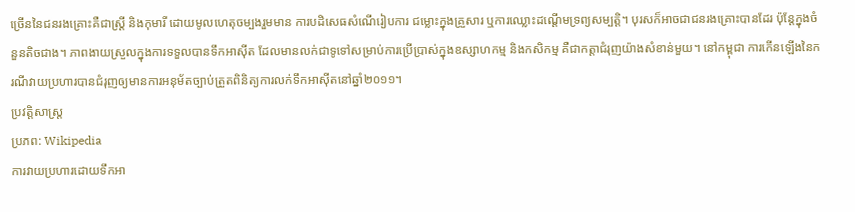ច្រើននៃជនរងគ្រោះគឺជាស្ត្រី និងកុមារី ដោយមូលហេតុចម្បងរួមមាន ការបដិសេធសំណើរៀបការ ជម្លោះក្នុងគ្រួសារ ឬការឈ្លោះដណ្ដើមទ្រព្យសម្បត្តិ។ បុរសក៏អាចជាជនរងគ្រោះបានដែរ ប៉ុន្តែក្នុងចំនួនតិចជាង។ ភាពងាយស្រួលក្នុងការទទួលបានទឹកអាស៊ីត ដែលមានលក់ជាទូទៅសម្រាប់ការប្រើប្រាស់ក្នុងឧស្សាហកម្ម និងកសិកម្ម គឺជាកត្តាជំរុញយ៉ាងសំខាន់មួយ។ នៅកម្ពុជា ការកើនឡើងនៃករណីវាយប្រហារបានជំរុញឲ្យមានការអនុម័តច្បាប់ត្រួតពិនិត្យការលក់ទឹកអាស៊ីតនៅឆ្នាំ២០១១។
ប្រវត្តិសាស្ត្រ
ប្រភព: Wikipedia
ការវាយប្រហារដោយទឹកអា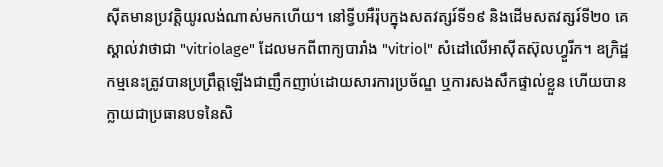ស៊ីតមានប្រវត្តិយូរលង់ណាស់មកហើយ។ នៅទ្វីបអឺរ៉ុបក្នុងសតវត្សរ៍ទី១៩ និងដើមសតវត្សរ៍ទី២០ គេស្គាល់វាថាជា "vitriolage" ដែលមកពីពាក្យបារាំង "vitriol" សំដៅលើអាស៊ីតស៊ុលហ្វួរីក។ ឧក្រិដ្ឋកម្មនេះត្រូវបានប្រព្រឹត្តឡើងជាញឹកញាប់ដោយសារការប្រច័ណ្ឌ ឬការសងសឹកផ្ទាល់ខ្លួន ហើយបានក្លាយជាប្រធានបទនៃសិ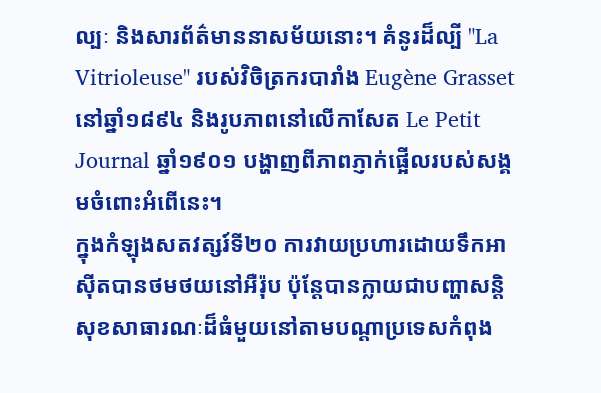ល្បៈ និងសារព័ត៌មាននាសម័យនោះ។ គំនូរដ៏ល្បី "La Vitrioleuse" របស់វិចិត្រករបារាំង Eugène Grasset នៅឆ្នាំ១៨៩៤ និងរូបភាពនៅលើកាសែត Le Petit Journal ឆ្នាំ១៩០១ បង្ហាញពីភាពភ្ញាក់ផ្អើលរបស់សង្គមចំពោះអំពើនេះ។
ក្នុងកំឡុងសតវត្សរ៍ទី២០ ការវាយប្រហារដោយទឹកអាស៊ីតបានថមថយនៅអឺរ៉ុប ប៉ុន្តែបានក្លាយជាបញ្ហាសន្តិសុខសាធារណៈដ៏ធំមួយនៅតាមបណ្ដាប្រទេសកំពុង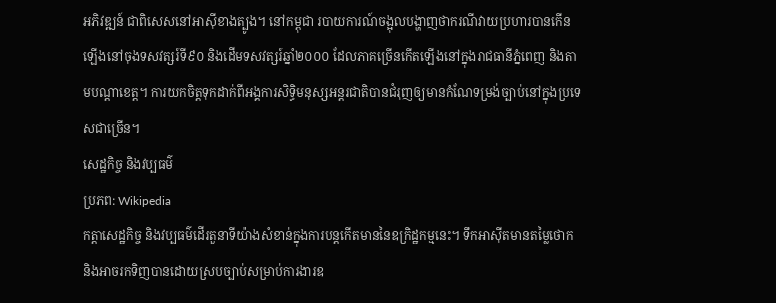អភិវឌ្ឍន៍ ជាពិសេសនៅអាស៊ីខាងត្បូង។ នៅកម្ពុជា របាយការណ៍ចង្អុលបង្ហាញថាករណីវាយប្រហារបានកើនឡើងនៅចុងទសវត្សរ៍ទី៩០ និងដើមទសវត្សរ៍ឆ្នាំ២០០០ ដែលភាគច្រើនកើតឡើងនៅក្នុងរាជធានីភ្នំពេញ និងតាមបណ្ដាខេត្ត។ ការយកចិត្តទុកដាក់ពីអង្គការសិទ្ធិមនុស្សអន្តរជាតិបានជំរុញឲ្យមានកំណែទម្រង់ច្បាប់នៅក្នុងប្រទេសជាច្រើន។
សេដ្ឋកិច្ច និងវប្បធម៌
ប្រភព: Wikipedia
កត្តាសេដ្ឋកិច្ច និងវប្បធម៌ដើរតួនាទីយ៉ាងសំខាន់ក្នុងការបន្តកើតមាននៃឧក្រិដ្ឋកម្មនេះ។ ទឹកអាស៊ីតមានតម្លៃថោក និងអាចរកទិញបានដោយស្របច្បាប់សម្រាប់ការងារឧ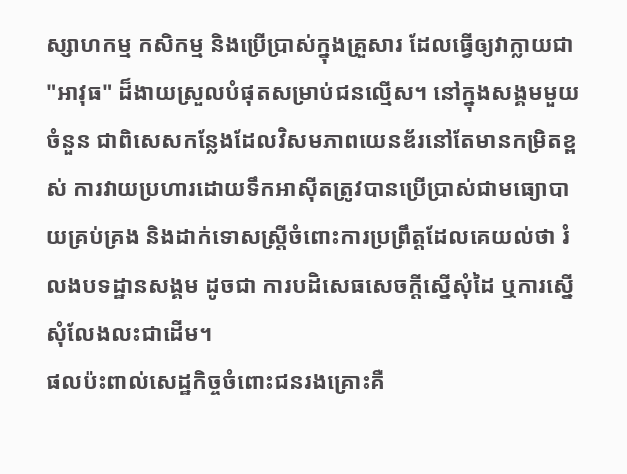ស្សាហកម្ម កសិកម្ម និងប្រើប្រាស់ក្នុងគ្រួសារ ដែលធ្វើឲ្យវាក្លាយជា "អាវុធ" ដ៏ងាយស្រួលបំផុតសម្រាប់ជនល្មើស។ នៅក្នុងសង្គមមួយចំនួន ជាពិសេសកន្លែងដែលវិសមភាពយេនឌ័រនៅតែមានកម្រិតខ្ពស់ ការវាយប្រហារដោយទឹកអាស៊ីតត្រូវបានប្រើប្រាស់ជាមធ្យោបាយគ្រប់គ្រង និងដាក់ទោសស្ត្រីចំពោះការប្រព្រឹត្តដែលគេយល់ថា រំលងបទដ្ឋានសង្គម ដូចជា ការបដិសេធសេចក្ដីស្នើសុំដៃ ឬការស្នើសុំលែងលះជាដើម។
ផលប៉ះពាល់សេដ្ឋកិច្ចចំពោះជនរងគ្រោះគឺ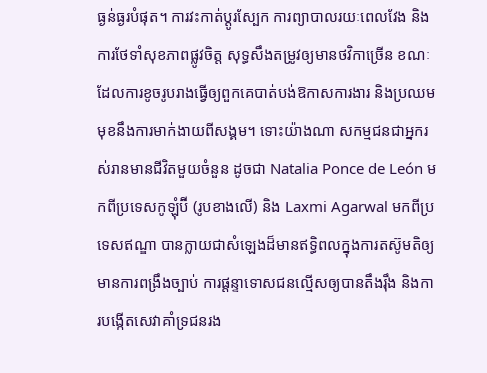ធ្ងន់ធ្ងរបំផុត។ ការវះកាត់ប្ដូរស្បែក ការព្យាបាលរយៈពេលវែង និងការថែទាំសុខភាពផ្លូវចិត្ត សុទ្ធសឹងតម្រូវឲ្យមានថវិកាច្រើន ខណៈដែលការខូចរូបរាងធ្វើឲ្យពួកគេបាត់បង់ឱកាសការងារ និងប្រឈមមុខនឹងការមាក់ងាយពីសង្គម។ ទោះយ៉ាងណា សកម្មជនជាអ្នករស់រានមានជីវិតមួយចំនួន ដូចជា Natalia Ponce de León មកពីប្រទេសកូឡុំប៊ី (រូបខាងលើ) និង Laxmi Agarwal មកពីប្រទេសឥណ្ឌា បានក្លាយជាសំឡេងដ៏មានឥទ្ធិពលក្នុងការតស៊ូមតិឲ្យមានការពង្រឹងច្បាប់ ការផ្ដន្ទាទោសជនល្មើសឲ្យបានតឹងរ៉ឹង និងការបង្កើតសេវាគាំទ្រជនរង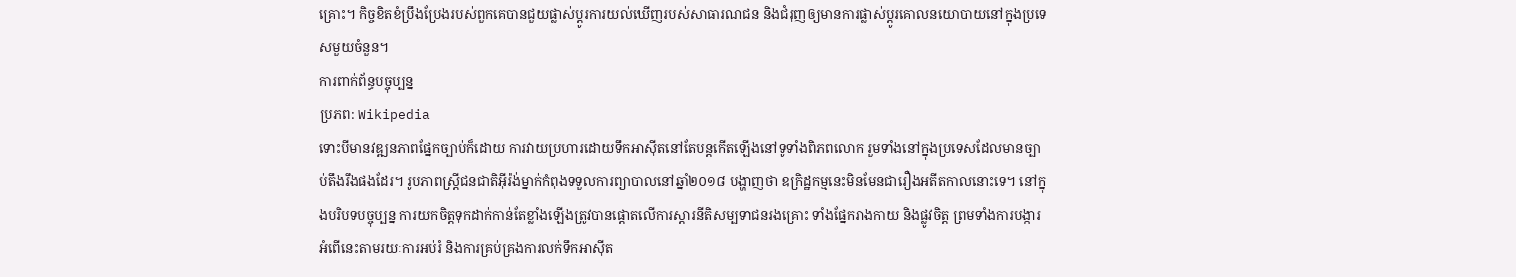គ្រោះ។ កិច្ចខិតខំប្រឹងប្រែងរបស់ពួកគេបានជួយផ្លាស់ប្ដូរការយល់ឃើញរបស់សាធារណជន និងជំរុញឲ្យមានការផ្លាស់ប្ដូរគោលនយោបាយនៅក្នុងប្រទេសមួយចំនួន។
ការពាក់ព័ន្ធបច្ចុប្បន្ន
ប្រភព: Wikipedia
ទោះបីមានវឌ្ឍនភាពផ្នែកច្បាប់ក៏ដោយ ការវាយប្រហារដោយទឹកអាស៊ីតនៅតែបន្តកើតឡើងនៅទូទាំងពិភពលោក រួមទាំងនៅក្នុងប្រទេសដែលមានច្បាប់តឹងរឹងផងដែរ។ រូបភាពស្ត្រីជនជាតិអ៊ីរ៉ង់ម្នាក់កំពុងទទួលការព្យាបាលនៅឆ្នាំ២០១៨ បង្ហាញថា ឧក្រិដ្ឋកម្មនេះមិនមែនជារឿងអតីតកាលនោះទេ។ នៅក្នុងបរិបទបច្ចុប្បន្ន ការយកចិត្តទុកដាក់កាន់តែខ្លាំងឡើងត្រូវបានផ្ដោតលើការស្ដារនីតិសម្បទាជនរងគ្រោះ ទាំងផ្នែករាងកាយ និងផ្លូវចិត្ត ព្រមទាំងការបង្ការអំពើនេះតាមរយៈការអប់រំ និងការគ្រប់គ្រងការលក់ទឹកអាស៊ីត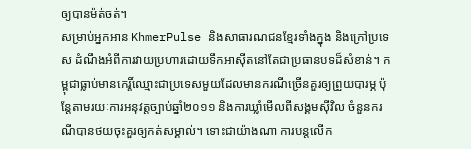ឲ្យបានម៉ត់ចត់។
សម្រាប់អ្នកអាន KhmerPulse និងសាធារណជនខ្មែរទាំងក្នុង និងក្រៅប្រទេស ដំណឹងអំពីការវាយប្រហារដោយទឹកអាស៊ីតនៅតែជាប្រធានបទដ៏សំខាន់។ កម្ពុជាធ្លាប់មានកេរ្តិ៍ឈ្មោះជាប្រទេសមួយដែលមានករណីច្រើនគួរឲ្យព្រួយបារម្ភ ប៉ុន្តែតាមរយៈការអនុវត្តច្បាប់ឆ្នាំ២០១១ និងការឃ្លាំមើលពីសង្គមស៊ីវិល ចំនួនករណីបានថយចុះគួរឲ្យកត់សម្គាល់។ ទោះជាយ៉ាងណា ការបន្តលើក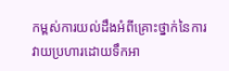កម្ពស់ការយល់ដឹងអំពីគ្រោះថ្នាក់នៃការវាយប្រហារដោយទឹកអា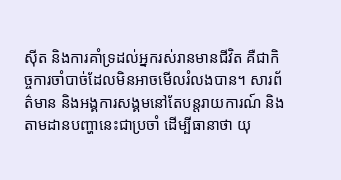ស៊ីត និងការគាំទ្រដល់អ្នករស់រានមានជីវិត គឺជាកិច្ចការចាំបាច់ដែលមិនអាចមើលរំលងបាន។ សារព័ត៌មាន និងអង្គការសង្គមនៅតែបន្តរាយការណ៍ និងតាមដានបញ្ហានេះជាប្រចាំ ដើម្បីធានាថា យុ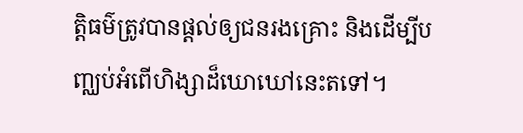ត្តិធម៌ត្រូវបានផ្ដល់ឲ្យជនរងគ្រោះ និងដើម្បីបញ្ឈប់អំពើហិង្សាដ៏ឃោឃៅនេះតទៅ។